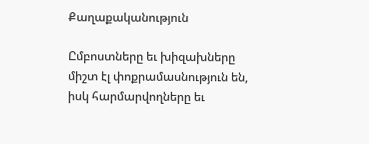Քաղաքականություն

Ըմբոստները եւ խիզախները միշտ էլ փոքրամասնություն են, իսկ հարմարվողները եւ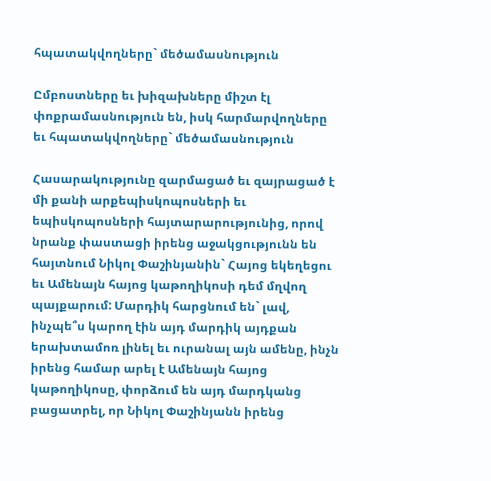հպատակվողները` մեծամասնություն

Ըմբոստները եւ խիզախները միշտ էլ փոքրամասնություն են, իսկ հարմարվողները եւ հպատակվողները` մեծամասնություն

Հասարակությունը զարմացած եւ զայրացած է մի քանի արքեպիսկոպոսների եւ եպիսկոպոսների հայտարարությունից, որով նրանք փաստացի իրենց աջակցությունն են հայտնում Նիկոլ Փաշինյանին` Հայոց եկեղեցու եւ Ամենայն հայոց կաթողիկոսի դեմ մղվող պայքարում: Մարդիկ հարցնում են` լավ, ինչպե՞ս կարող էին այդ մարդիկ այդքան երախտամոռ լինել եւ ուրանալ այն ամենը, ինչն իրենց համար արել է Ամենայն հայոց կաթողիկոսը, փորձում են այդ մարդկանց բացատրել, որ Նիկոլ Փաշինյանն իրենց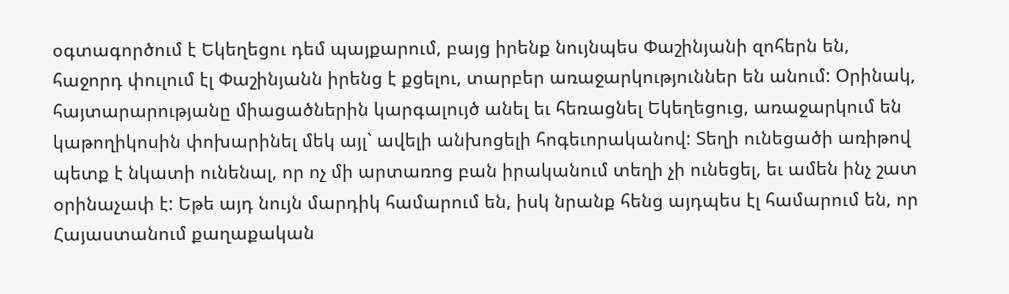օգտագործում է Եկեղեցու դեմ պայքարում, բայց իրենք նույնպես Փաշինյանի զոհերն են, հաջորդ փուլում էլ Փաշինյանն իրենց է քցելու, տարբեր առաջարկություններ են անում: Օրինակ, հայտարարությանը միացածներին կարգալույծ անել եւ հեռացնել Եկեղեցուց, առաջարկում են կաթողիկոսին փոխարինել մեկ այլ` ավելի անխոցելի հոգեւորականով: Տեղի ունեցածի առիթով պետք է նկատի ունենալ, որ ոչ մի արտառոց բան իրականում տեղի չի ունեցել, եւ ամեն ինչ շատ օրինաչափ է: Եթե այդ նույն մարդիկ համարում են, իսկ նրանք հենց այդպես էլ համարում են, որ Հայաստանում քաղաքական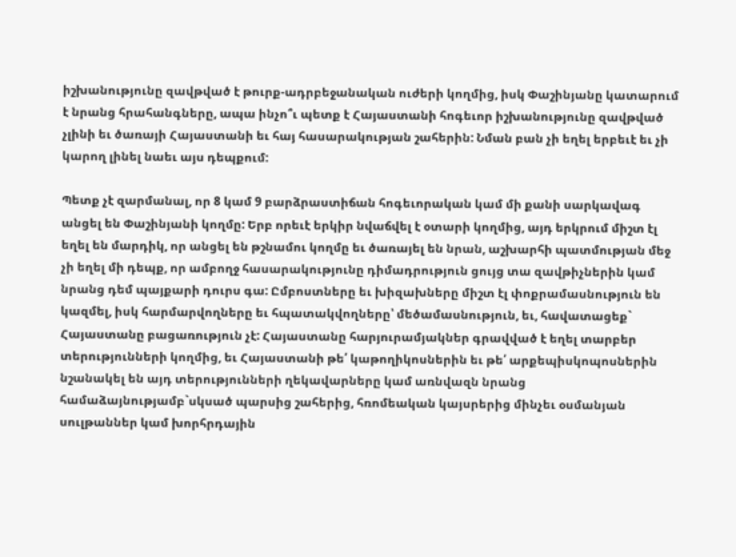իշխանությունը զավթված է թուրք-ադրբեջանական ուժերի կողմից, իսկ Փաշինյանը կատարում է նրանց հրահանգները, ապա ինչո՞ւ պետք է Հայաստանի հոգեւոր իշխանությունը զավթված չլինի եւ ծառայի Հայաստանի եւ հայ հասարակության շահերին: Նման բան չի եղել երբեւէ եւ չի կարող լինել նաեւ այս դեպքում:

Պետք չէ զարմանալ, որ 8 կամ 9 բարձրաստիճան հոգեւորական կամ մի քանի սարկավագ անցել են Փաշինյանի կողմը: Երբ որեւէ երկիր նվաճվել է օտարի կողմից, այդ երկրում միշտ էլ եղել են մարդիկ, որ անցել են թշնամու կողմը եւ ծառայել են նրան, աշխարհի պատմության մեջ չի եղել մի դեպք, որ ամբողջ հասարակությունը դիմադրություն ցույց տա զավթիչներին կամ նրանց դեմ պայքարի դուրս գա: Ըմբոստները եւ խիզախները միշտ էլ փոքրամասնություն են կազմել, իսկ հարմարվողները եւ հպատակվողները՝ մեծամասնություն, եւ, հավատացեք` Հայաստանը բացառություն չէ: Հայաստանը հարյուրամյակներ գրավված է եղել տարբեր տերությունների կողմից, եւ Հայաստանի թե՛ կաթողիկոսներին եւ թե՛ արքեպիսկոպոսներին նշանակել են այդ տերությունների ղեկավարները կամ առնվազն նրանց համաձայնությամբ`սկսած պարսից շահերից, հռոմեական կայսրերից մինչեւ օսմանյան սուլթաններ կամ խորհրդային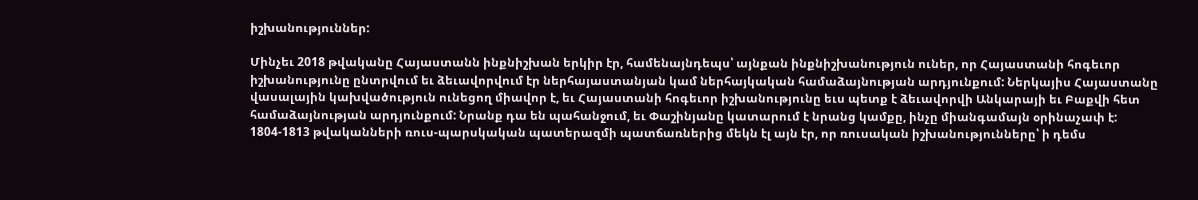իշխանություններ:

Մինչեւ 2018 թվականը Հայաստանն ինքնիշխան երկիր էր, համենայնդեպս՝ այնքան ինքնիշխանություն ուներ, որ Հայաստանի հոգեւոր իշխանությունը ընտրվում եւ ձեւավորվում էր ներհայաստանյան կամ ներհայկական համաձայնության արդյունքում: Ներկայիս Հայաստանը վասալային կախվածություն ունեցող միավոր է, եւ Հայաստանի հոգեւոր իշխանությունը եւս պետք է ձեւավորվի Անկարայի եւ Բաքվի հետ համաձայնության արդյունքում: Նրանք դա են պահանջում, եւ Փաշինյանը կատարում է նրանց կամքը, ինչը միանգամայն օրինաչափ է: 1804-1813 թվականների ռուս-պարսկական պատերազմի պատճառներից մեկն էլ այն էր, որ ռուսական իշխանությունները՝ ի դեմս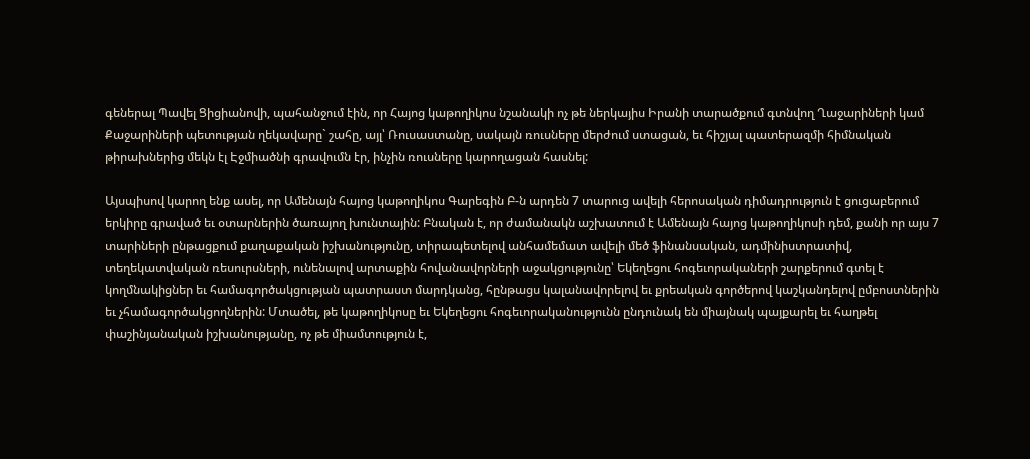գեներալ Պավել Ցիցիանովի, պահանջում էին, որ Հայոց կաթողիկոս նշանակի ոչ թե ներկայիս Իրանի տարածքում գտնվող Ղաջարիների կամ Քաջարիների պետության ղեկավարը` շահը, այլ՝ Ռուսաստանը, սակայն ռուսները մերժում ստացան, եւ հիշյալ պատերազմի հիմնական թիրախներից մեկն էլ Էջմիածնի գրավումն էր, ինչին ռուսները կարողացան հասնել:

Այսպիսով կարող ենք ասել, որ Ամենայն հայոց կաթողիկոս Գարեգին Բ-ն արդեն 7 տարուց ավելի հերոսական դիմադրություն է ցուցաբերում երկիրը գրաված եւ օտարներին ծառայող խունտային: Բնական է, որ ժամանակն աշխատում է Ամենայն հայոց կաթողիկոսի դեմ, քանի որ այս 7 տարիների ընթացքում քաղաքական իշխանությունը, տիրապետելով անհամեմատ ավելի մեծ ֆինանսական, ադմինիստրատիվ, տեղեկատվական ռեսուրսների, ունենալով արտաքին հովանավորների աջակցությունը՝ Եկեղեցու հոգեւորակաների շարքերում գտել է կողմնակիցներ եւ համագործակցության պատրաստ մարդկանց, հընթացս կալանավորելով եւ քրեական գործերով կաշկանդելով ըմբոստներին եւ չհամագործակցողներին: Մտածել, թե կաթողիկոսը եւ Եկեղեցու հոգեւորականությունն ընդունակ են միայնակ պայքարել եւ հաղթել փաշինյանական իշխանությանը, ոչ թե միամտություն է,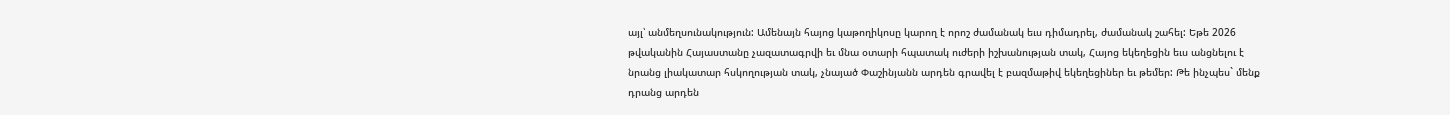այլ՝ անմեղսունակություն: Ամենայն հայոց կաթողիկոսը կարող է որոշ ժամանակ եւս դիմադրել, ժամանակ շահել: Եթե 2026 թվականին Հայաստանը չազատագրվի եւ մնա օտարի հպատակ ուժերի իշխանության տակ, Հայոց եկեղեցին եւս անցնելու է նրանց լիակատար հսկողության տակ, չնայած Փաշինյանն արդեն գրավել է բազմաթիվ եկեղեցիներ եւ թեմեր: Թե ինչպես` մենք դրանց արդեն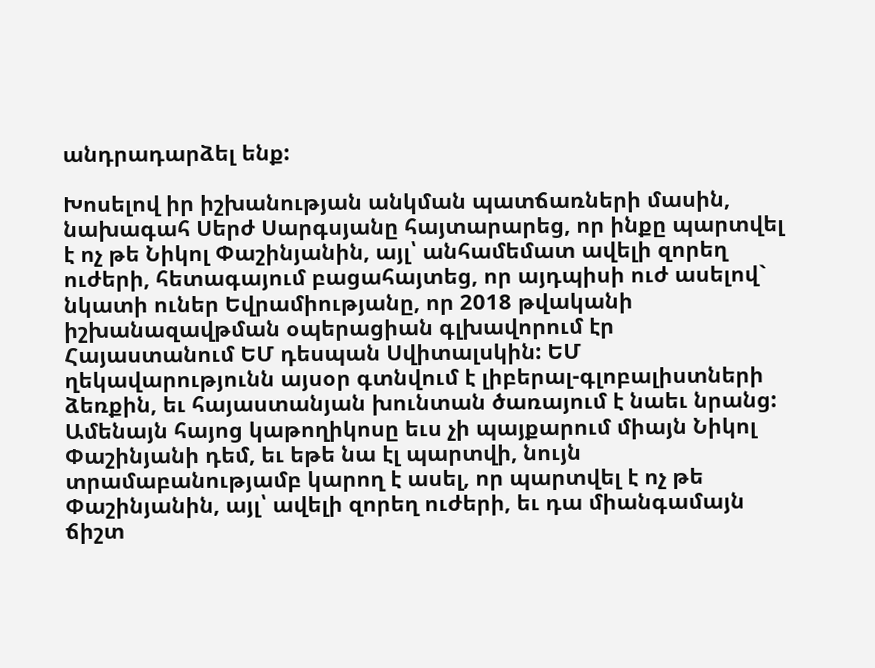անդրադարձել ենք:

Խոսելով իր իշխանության անկման պատճառների մասին, նախագահ Սերժ Սարգսյանը հայտարարեց, որ ինքը պարտվել է ոչ թե Նիկոլ Փաշինյանին, այլ՝ անհամեմատ ավելի զորեղ ուժերի, հետագայում բացահայտեց, որ այդպիսի ուժ ասելով` նկատի ուներ Եվրամիությանը, որ 2018 թվականի իշխանազավթման օպերացիան գլխավորում էր Հայաստանում ԵՄ դեսպան Սվիտալսկին: ԵՄ ղեկավարությունն այսօր գտնվում է լիբերալ-գլոբալիստների ձեռքին, եւ հայաստանյան խունտան ծառայում է նաեւ նրանց: Ամենայն հայոց կաթողիկոսը եւս չի պայքարում միայն Նիկոլ Փաշինյանի դեմ, եւ եթե նա էլ պարտվի, նույն տրամաբանությամբ կարող է ասել, որ պարտվել է ոչ թե Փաշինյանին, այլ՝ ավելի զորեղ ուժերի, եւ դա միանգամայն ճիշտ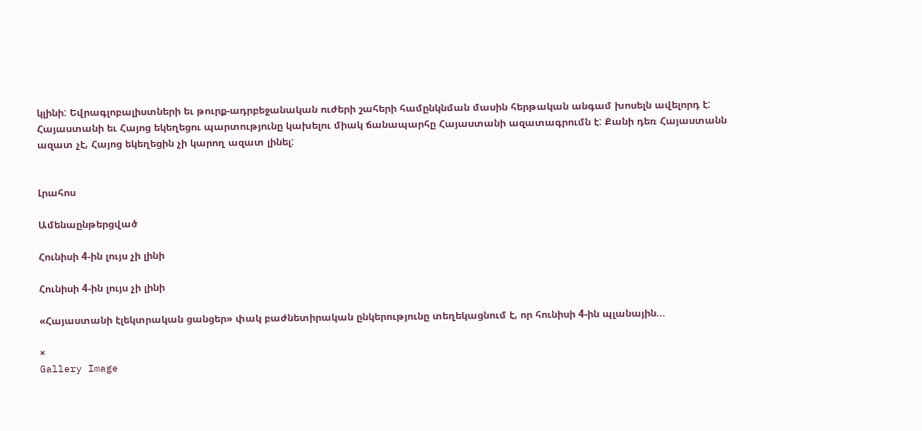կլինի: Եվրագլոբալիստների եւ թուրք-ադրբեջանական ուժերի շահերի համընկնման մասին հերթական անգամ խոսելն ավելորդ է: Հայաստանի եւ Հայոց եկեղեցու պարտությունը կախելու միակ ճանապարհը Հայաստանի ազատագրումն է: Քանի դեռ Հայաստանն ազատ չէ, Հայոց եկեղեցին չի կարող ազատ լինել:


Լրահոս

Ամենաընթերցված

Հունիսի 4-ին լույս չի լինի

Հունիսի 4-ին լույս չի լինի

«Հայաստանի էլեկտրական ցանցեր» փակ բաժնետիրական ընկերությունը տեղեկացնում է, որ հունիսի 4-ին պլանային...

×
Gallery Image